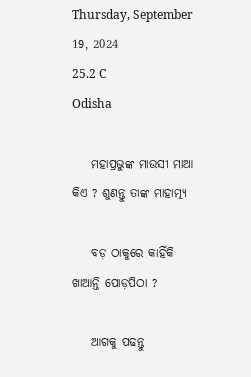Thursday, September 19, 2024
25.2 C
Odisha

    ମହାପ୍ରଭୁଙ୍କ ମାଉସୀ ମାଆ କିଏ ? ଶୁଣନ୍ତୁ ତାଙ୍କ ମାହାତ୍ମ୍ୟ

    ବଡ଼ ଠାକୁରେ କାହିଁକି ଖାଆନ୍ତି ପୋଡ଼ପିଠା ?

    ଆଗକୁ ପଢନ୍ତୁ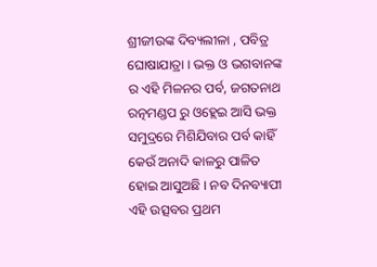ଶ୍ରୀଜୀଉଙ୍କ ଦିବ୍ୟଲୀଳା , ପବିତ୍ର ଘୋଷାଯାତ୍ରା । ଭକ୍ତ ଓ ଭଗବାନଙ୍କ ର ଏହି ମିଳନର ପର୍ବ, ଜଗତନାଥ ରତ୍ନମଣ୍ଡପ ରୁ ଓହ୍ଲେଇ ଆସି ଭକ୍ତ ସମୁଦ୍ରରେ ମିଶିଯିବାର ପର୍ବ କାହିଁ କେଉଁ ଅନାଦି କାଳରୁ ପାଳିତ ହୋଇ ଆସୁଅଛି । ନବ ଦିନବ୍ୟାପୀ ଏହି ଉତ୍ସବର ପ୍ରଥମ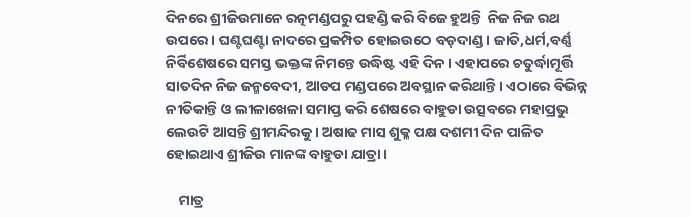ଦିନରେ ଶ୍ରୀଜିଉମାନେ ରତ୍ନମଣ୍ଡପରୁ ପହଣ୍ଡି କରି ବିଜେ ହୁଅନ୍ତି  ନିଜ ନିଜ ରଥ ଉପରେ । ଘଣ୍ଟଘଣ୍ଟା ନାଦରେ ପ୍ରକମ୍ପିତ ହୋଇଉଠେ ବଡ଼ଦାଣ୍ଡ । ଜାତି,ଧର୍ମ,ବର୍ଣ୍ଣ ନିର୍ବିଶେଷରେ ସମସ୍ତ ଭକ୍ତଙ୍କ ନିମନ୍ତେ ଉଦ୍ଧିଷ୍ଟ ଏହି ଦିନ । ଏହାପରେ ଚତୁର୍ଦ୍ଧାମୂର୍ତ୍ତି ସାତଦିନ ନିଜ ଜନ୍ମବେଦୀ, ଆଡପ ମଣ୍ଡପରେ ଅବସ୍ଥାନ କରିଥାନ୍ତି । ଏଠାରେ ବିଭିନ୍ନ ନୀତିକାନ୍ତି ଓ ଲୀଳାଖେଳା ସମାପ୍ତ କରି ଶେଷରେ ବାହୁଡା ଉତ୍ସବରେ ମହାପ୍ରଭୁ ଲେଉଟି ଆସନ୍ତି ଶ୍ରୀମନ୍ଦିରକୁ । ଅଷାଢ ମାସ ଶୁକ୍ଳ ପକ୍ଷ ଦଶମୀ ଦିନ ପାଳିତ ହୋଇଥାଏ ଶ୍ରୀଜିଉ ମାନଙ୍କ ବାହୁଡା ଯାତ୍ରା ।

    ମାତ୍ର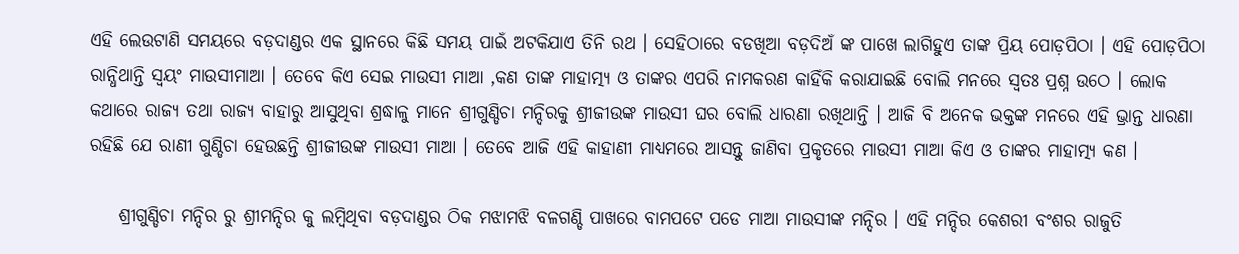ଏହି ଲେଉଟାଣି ସମୟରେ ବଡ଼ଦାଣ୍ଡର ଏକ ସ୍ଥାନରେ କିଛି ସମୟ ପାଇଁ ଅଟକିଯାଏ ତିନି ରଥ । ସେହିଠାରେ ବଡଖିଆ ବଡ଼ଦିଅଁ ଙ୍କ ପାଖେ ଲାଗିହୁଏ ତାଙ୍କ ପ୍ରିୟ ପୋଡ଼ପିଠା । ଏହି ପୋଡ଼ପିଠା ରାନ୍ଧିଥାନ୍ତି ସ୍ଵୟଂ ମାଉସୀମାଆ । ତେବେ କିଏ ସେଇ ମାଉସୀ ମାଆ ,କଣ ତାଙ୍କ ମାହାତ୍ମ୍ୟ ଓ ତାଙ୍କର ଏପରି ନାମକରଣ କାହିଁକି କରାଯାଇଛି ବୋଲି ମନରେ ସ୍ଵତଃ ପ୍ରଶ୍ନ ଉଠେ । ଲୋକ କଥାରେ ରାଜ୍ୟ ତଥା ରାଜ୍ୟ ବାହାରୁ ଆସୁଥିବା ଶ୍ରଦ୍ଧାଳୁ ମାନେ ଶ୍ରୀଗୁଣ୍ଡିଚା ମନ୍ଦିରକୁ ଶ୍ରୀଜୀଉଙ୍କ ମାଉସୀ ଘର ବୋଲି ଧାରଣା ରଖିଥାନ୍ତି । ଆଜି ବି ଅନେକ ଭକ୍ତଙ୍କ ମନରେ ଏହି ଭ୍ରାନ୍ତ ଧାରଣା ରହିଛି ଯେ ରାଣୀ ଗୁଣ୍ଡିଚା ହେଉଛନ୍ତି ଶ୍ରୀଜୀଉଙ୍କ ମାଉସୀ ମାଆ । ତେବେ ଆଜି ଏହି କାହାଣୀ ମାଧ୍ୟମରେ ଆସନ୍ତୁ ଜାଣିବା ପ୍ରକୃତରେ ମାଉସୀ ମାଆ କିଏ ଓ ତାଙ୍କର ମାହାତ୍ମ୍ୟ କଣ ।

    ଶ୍ରୀଗୁଣ୍ଡିଚା ମନ୍ଦିର ରୁ ଶ୍ରୀମନ୍ଦିର କୁ ଲମ୍ବିଥିବା ବଡ଼ଦାଣ୍ଡର ଠିକ ମଝାମଝି ବଳଗଣ୍ଡି ପାଖରେ ବାମପଟେ ପଡେ ମାଆ ମାଉସୀଙ୍କ ମନ୍ଦିର । ଏହି ମନ୍ଦିର କେଶରୀ ବଂଶର ରାଜୁତି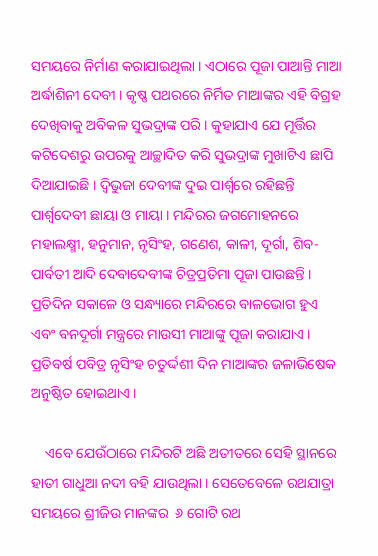ସମୟରେ ନିର୍ମାଣ କରାଯାଇଥିଲା । ଏଠାରେ ପୂଜା ପାଆନ୍ତି ମାଆ ଅର୍ଦ୍ଧାଶିନୀ ଦେବୀ । କୃଷ୍ଣ ପଥରରେ ନିର୍ମିତ ମାଆଙ୍କର ଏହି ବିଗ୍ରହ ଦେଖିବାକୁ ଅବିକଳ ସୁଭଦ୍ରାଙ୍କ ପରି । କୁହାଯାଏ ଯେ ମୂର୍ତ୍ତିର କଟିଦେଶରୁ ଉପରକୁ ଆଚ୍ଛାଦିତ କରି ସୁଭଦ୍ରାଙ୍କ ମୁଖାଟିଏ ଛାପି ଦିଆଯାଇଛି । ଦ୍ଵିଭୁଜା ଦେବୀଙ୍କ ଦୁଇ ପାର୍ଶ୍ଵରେ ରହିଛନ୍ତି ପାର୍ଶ୍ଵଦେବୀ ଛାୟା ଓ ମାୟା । ମନ୍ଦିରର ଜଗମୋହନରେ ମହାଲକ୍ଷ୍ମୀ, ହନୁମାନ, ନୃସିଂହ, ଗଣେଶ, କାଳୀ, ଦୂର୍ଗା, ଶିବ-ପାର୍ବତୀ ଆଦି ଦେବାଦେବୀଙ୍କ ଚିତ୍ରପ୍ରତିମା ପୂଜା ପାଉଛନ୍ତି । ପ୍ରତିଦିନ ସକାଳେ ଓ ସନ୍ଧ୍ୟାରେ ମନ୍ଦିରରେ ବାଳଭୋଗ ହୁଏ ଏବଂ ବନଦୂର୍ଗା ମନ୍ତ୍ରରେ ମାଉସୀ ମାଆଙ୍କୁ ପୂଜା କରାଯାଏ । ପ୍ରତିବର୍ଷ ପବିତ୍ର ନୃସିଂହ ଚତୁର୍ଦ୍ଦଶୀ ଦିନ ମାଆଙ୍କର ଜଳାଭିଷେକ ଅନୁଷ୍ଠିତ ହୋଇଥାଏ ।

    ଏବେ ଯେଉଁଠାରେ ମନ୍ଦିରଟି ଅଛି ଅତୀତରେ ସେହି ସ୍ଥାନରେ ହାତୀ ଗାଧୁଆ ନଦୀ ବହି ଯାଉଥିଲା । ସେତେବେଳେ ରଥଯାତ୍ରା ସମୟରେ ଶ୍ରୀଜିଉ ମାନଙ୍କର  ୬ ଗୋଟି ରଥ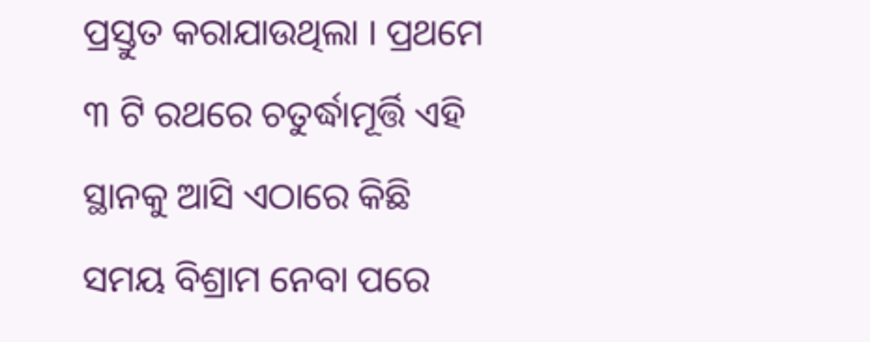ପ୍ରସ୍ତୁତ କରାଯାଉଥିଲା । ପ୍ରଥମେ ୩ ଟି ରଥରେ ଚତୁର୍ଦ୍ଧାମୂର୍ତ୍ତି ଏହି ସ୍ଥାନକୁ ଆସି ଏଠାରେ କିଛି ସମୟ ବିଶ୍ରାମ ନେବା ପରେ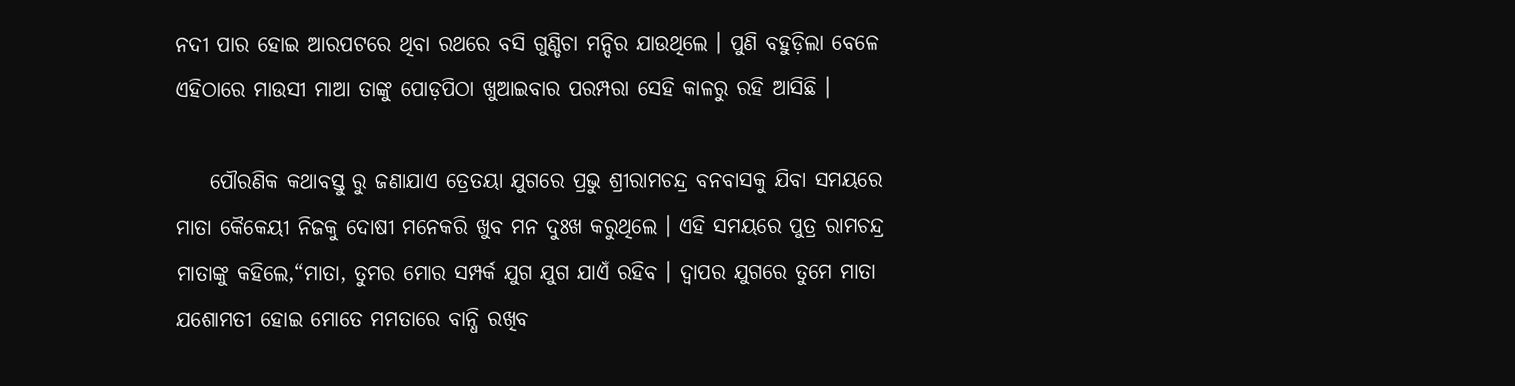ନଦୀ ପାର ହୋଇ ଆରପଟରେ ଥିବା ରଥରେ ବସି ଗୁଣ୍ଡିଚା ମନ୍ଦିର ଯାଉଥିଲେ । ପୁଣି ବହୁଡ଼ିଲା ବେଳେ ଏହିଠାରେ ମାଉସୀ ମାଆ ତାଙ୍କୁ ପୋଡ଼ପିଠା ଖୁଆଇବାର ପରମ୍ପରା ସେହି କାଳରୁ ରହି ଆସିଛି ।

    ପୌରଣିକ କଥାବସ୍ତୁ ରୁ ଜଣାଯାଏ ତ୍ରେତୟା ଯୁଗରେ ପ୍ରଭୁ ଶ୍ରୀରାମଚନ୍ଦ୍ର ବନବାସକୁ ଯିବା ସମୟରେ ମାତା କୈକେୟୀ ନିଜକୁ ଦୋଷୀ ମନେକରି ଖୁବ ମନ ଦୁଃଖ କରୁଥିଲେ । ଏହି ସମୟରେ ପୁତ୍ର ରାମଚନ୍ଦ୍ର ମାତାଙ୍କୁ କହିଲେ,“ମାତା, ତୁମର ମୋର ସମ୍ପର୍କ ଯୁଗ ଯୁଗ ଯାଏଁ ରହିବ । ଦ୍ଵାପର ଯୁଗରେ ତୁମେ ମାତା ଯଶୋମତୀ ହୋଇ ମୋତେ ମମତାରେ ବାନ୍ଧି ରଖିବ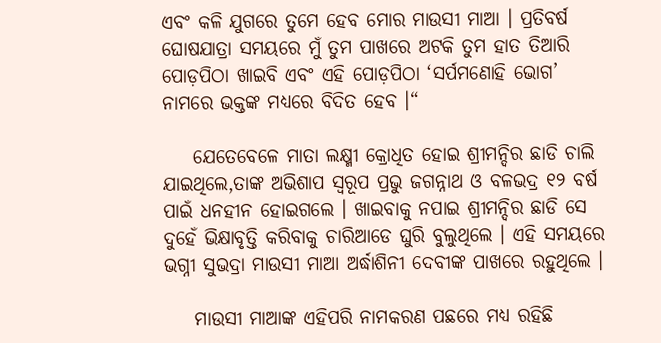ଏବଂ କଳି ଯୁଗରେ ତୁମେ ହେବ ମୋର ମାଉସୀ ମାଆ । ପ୍ରତିବର୍ଷ ଘୋଷଯାତ୍ରା ସମୟରେ ମୁଁ ତୁମ ପାଖରେ ଅଟକି ତୁମ ହାତ ତିଆରି ପୋଡ଼ପିଠା ଖାଇବି ଏବଂ ଏହି ପୋଡ଼ପିଠା ‘ସର୍ପମଣୋହି ଭୋଗ’ ନାମରେ ଭକ୍ତଙ୍କ ମଧ୍ୟରେ ବିଦିତ ହେବ ।“

    ଯେତେବେଳେ ମାତା ଲକ୍ଷ୍ମୀ କ୍ରୋଧିତ ହୋଇ ଶ୍ରୀମନ୍ଦିର ଛାଡି ଚାଲି ଯାଇଥିଲେ,ତାଙ୍କ ଅଭିଶାପ ସ୍ୱରୂପ ପ୍ରଭୁ ଜଗନ୍ନାଥ ଓ ବଳଭଦ୍ର ୧୨ ବର୍ଷ ପାଇଁ ଧନହୀନ ହୋଇଗଲେ । ଖାଇବାକୁ ନପାଇ ଶ୍ରୀମନ୍ଦିର ଛାଡି ସେ ଦୁହେଁ ଭିକ୍ଷାବୃତ୍ତି କରିବାକୁ ଚାରିଆଡେ ଘୁରି ବୁଲୁଥିଲେ । ଏହି ସମୟରେ ଭଗ୍ନୀ ସୁଭଦ୍ରା ମାଉସୀ ମାଆ ଅର୍ଦ୍ଧାଶିନୀ ଦେବୀଙ୍କ ପାଖରେ ରହୁଥିଲେ ।

    ମାଉସୀ ମାଆଙ୍କ ଏହିପରି ନାମକରଣ ପଛରେ ମଧ୍ୟ ରହିଛି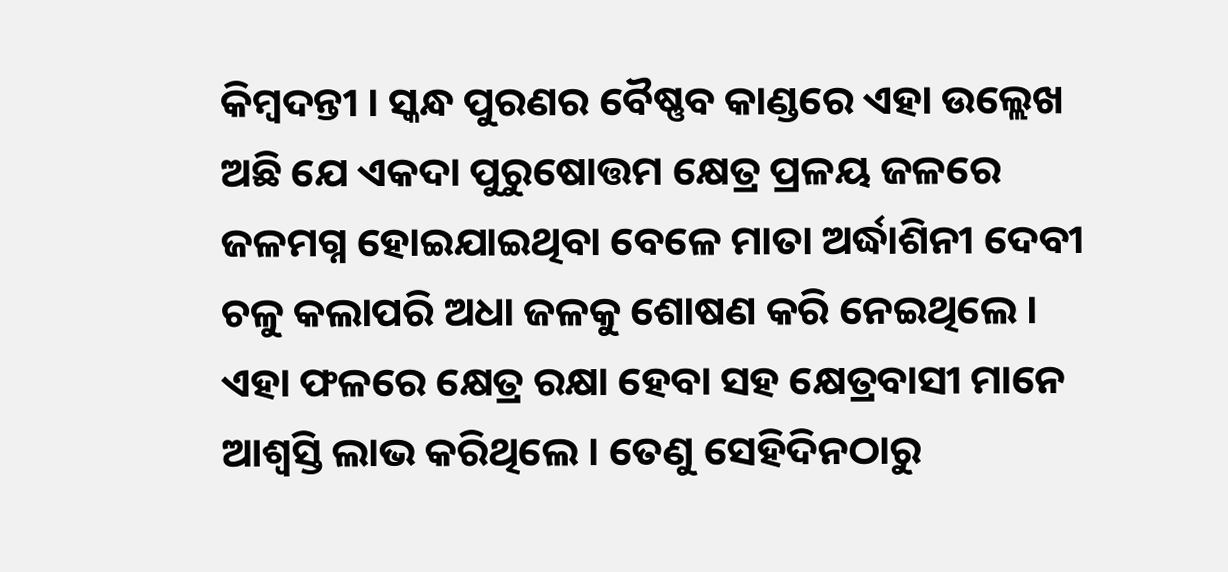କିମ୍ବଦନ୍ତୀ । ସ୍କନ୍ଧ ପୁରଣର ବୈଷ୍ଣବ କାଣ୍ଡରେ ଏହା ଉଲ୍ଲେଖ ଅଛି ଯେ ଏକଦା ପୁରୁଷୋତ୍ତମ କ୍ଷେତ୍ର ପ୍ରଳୟ ଜଳରେ ଜଳମଗ୍ନ ହୋଇଯାଇଥିବା ବେଳେ ମାତା ଅର୍ଦ୍ଧାଶିନୀ ଦେବୀ ଚଳୁ କଲାପରି ଅଧା ଜଳକୁ ଶୋଷଣ କରି ନେଇଥିଲେ । ଏହା ଫଳରେ କ୍ଷେତ୍ର ରକ୍ଷା ହେବା ସହ କ୍ଷେତ୍ରବାସୀ ମାନେ ଆଶ୍ଵସ୍ତି ଲାଭ କରିଥିଲେ । ତେଣୁ ସେହିଦିନଠାରୁ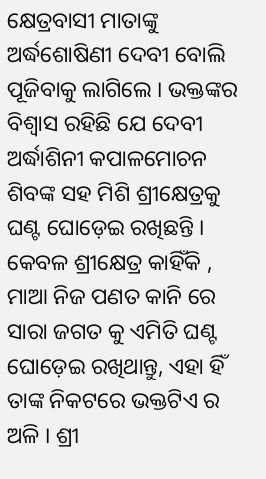କ୍ଷେତ୍ରବାସୀ ମାତାଙ୍କୁ ଅର୍ଦ୍ଧଶୋଷିଣୀ ଦେବୀ ବୋଲି ପୂଜିବାକୁ ଲାଗିଲେ । ଭକ୍ତଙ୍କର ବିଶ୍ଵାସ ରହିଛି ଯେ ଦେବୀ ଅର୍ଦ୍ଧାଶିନୀ କପାଳମୋଚନ ଶିବଙ୍କ ସହ ମିଶି ଶ୍ରୀକ୍ଷେତ୍ରକୁ ଘଣ୍ଟ ଘୋଡ଼େଇ ରଖିଛନ୍ତି । କେବଳ ଶ୍ରୀକ୍ଷେତ୍ର କାହିଁକି , ମାଆ ନିଜ ପଣତ କାନି ରେ ସାରା ଜଗତ କୁ ଏମିତି ଘଣ୍ଟ ଘୋଡ଼େଇ ରଖିଥାନ୍ତୁ, ଏହା ହିଁ ତାଙ୍କ ନିକଟରେ ଭକ୍ତଟିଏ ର ଅଳି । ଶ୍ରୀ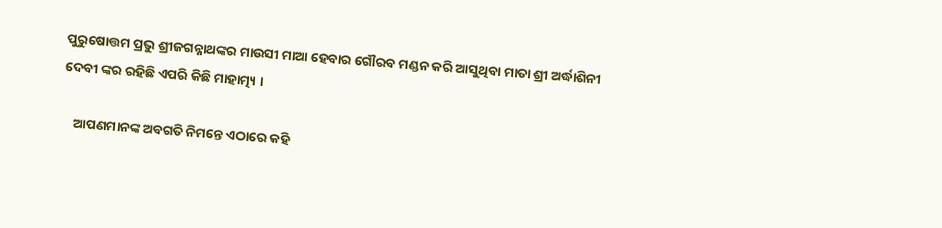ପୁରୁଷୋତ୍ତମ ପ୍ରଭୁ ଶ୍ରୀଜଗନ୍ନାଥଙ୍କର ମାଉସୀ ମାଆ ହେବାର ଗୌରବ ମଣ୍ଡନ କରି ଆସୁଥିବା ମାତା ଶ୍ରୀ ଅର୍ଦ୍ଧାଶିନୀ ଦେବୀ ଙ୍କର ରହିଛି ଏପରି କିଛି ମାହାତ୍ମ୍ୟ ।

    ଆପଣମାନଙ୍କ ଅବଗତି ନିମନ୍ତେ ଏଠାରେ କହି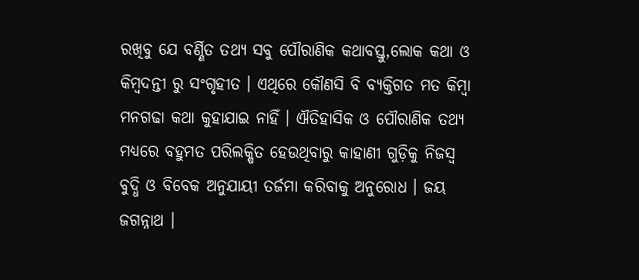ରଖିବୁ ଯେ ବର୍ଣ୍ଣିତ ତଥ୍ୟ ସବୁ ପୌରାଣିକ କଥାବସ୍ତୁ,ଲୋକ କଥା ଓ କିମ୍ବଦନ୍ତୀ ରୁ ସଂଗୃହୀତ । ଏଥିରେ କୌଣସି ବି ବ୍ୟକ୍ତିଗତ ମତ କିମ୍ବା ମନଗଢା କଥା କୁହାଯାଇ ନାହିଁ । ଐତିହାସିକ ଓ ପୌରାଣିକ ତଥ୍ୟ ମଧ୍ୟରେ ବହୁମତ ପରିଲକ୍ଷିତ ହେଉଥିବାରୁ କାହାଣୀ ଗୁଡ଼ିକୁ ନିଜସ୍ଵ ବୁଦ୍ଧି ଓ ବିବେକ ଅନୁଯାୟୀ ତର୍ଜମା କରିବାକୁ ଅନୁରୋଧ । ଜୟ ଜଗନ୍ନାଥ ।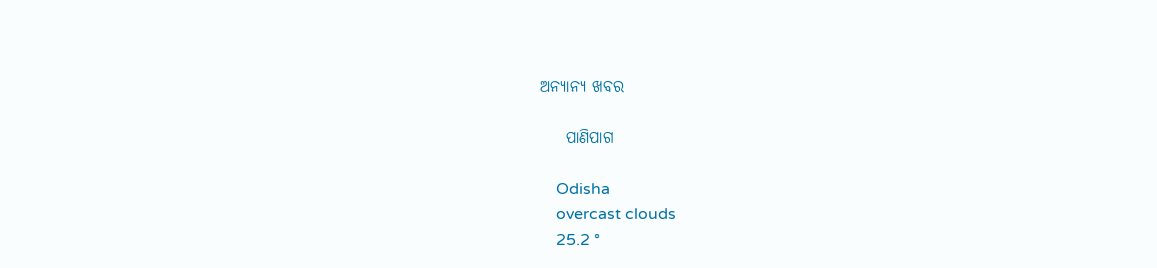ଅନ୍ୟାନ୍ୟ ଖବର

    ପାଣିପାଗ

    Odisha
    overcast clouds
    25.2 °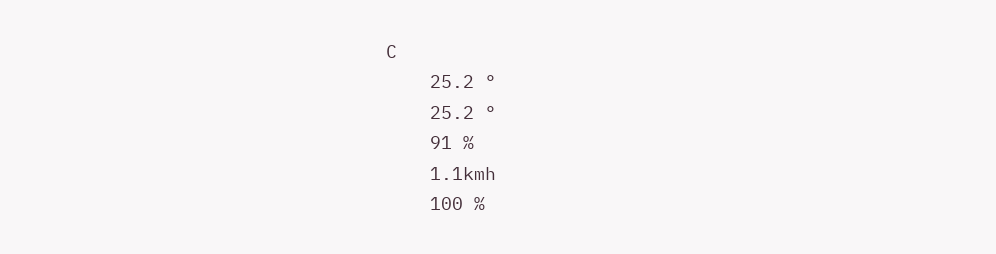C
    25.2 °
    25.2 °
    91 %
    1.1kmh
    100 %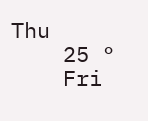Thu
    25 °
    Fri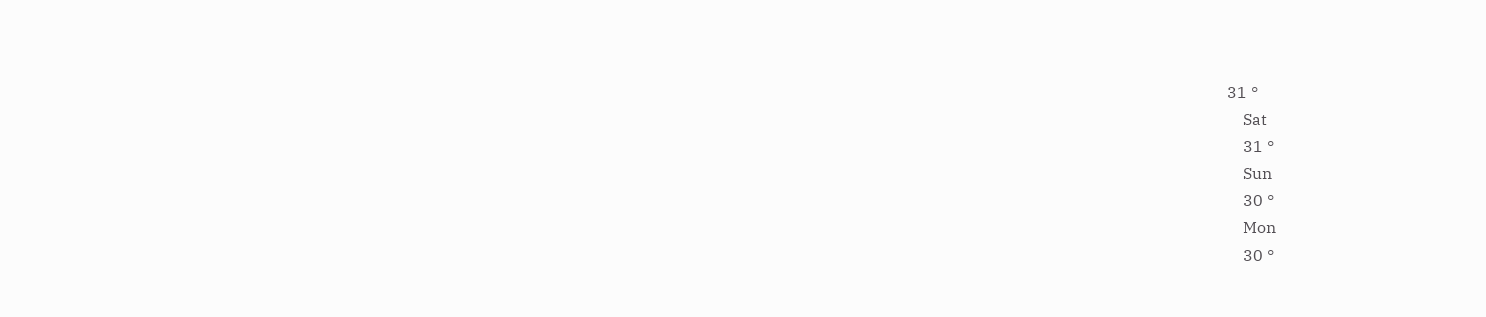31 °
    Sat
    31 °
    Sun
    30 °
    Mon
    30 °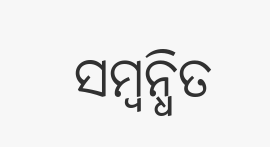ସମ୍ବନ୍ଧିତ